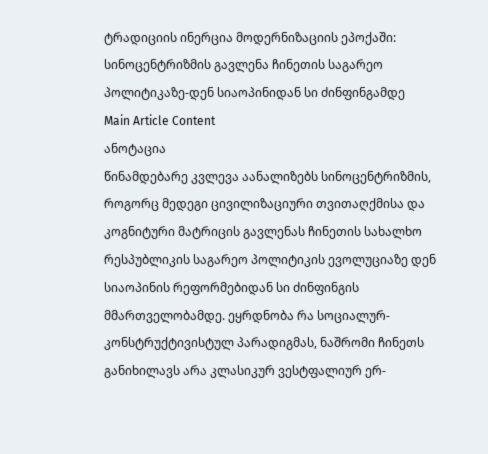ტრადიციის ინერცია მოდერნიზაციის ეპოქაში: სინოცენტრიზმის გავლენა ჩინეთის საგარეო პოლიტიკაზე-დენ სიაოპინიდან სი ძინფინგამდე
Main Article Content
ანოტაცია
წინამდებარე კვლევა აანალიზებს სინოცენტრიზმის, როგორც მედეგი ცივილიზაციური თვითაღქმისა და კოგნიტური მატრიცის გავლენას ჩინეთის სახალხო რესპუბლიკის საგარეო პოლიტიკის ევოლუციაზე დენ სიაოპინის რეფორმებიდან სი ძინფინგის მმართველობამდე. ეყრდნობა რა სოციალურ-კონსტრუქტივისტულ პარადიგმას, ნაშრომი ჩინეთს განიხილავს არა კლასიკურ ვესტფალიურ ერ-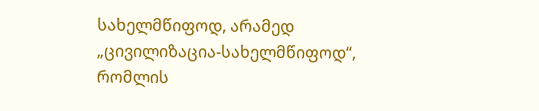სახელმწიფოდ, არამედ „ცივილიზაცია-სახელმწიფოდ“, რომლის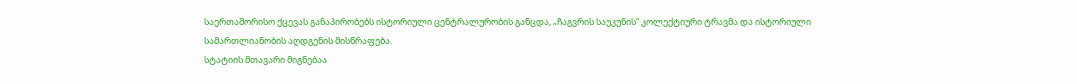საერთაშორისო ქცევას განაპირობებს ისტორიული ცენტრალურობის განცდა, „ჩაგვრის საუკუნის“ კოლექტიური ტრავმა და ისტორიული სამართლიანობის აღდგენის მისწრაფება.
სტატიის მთავარი მიგნებაა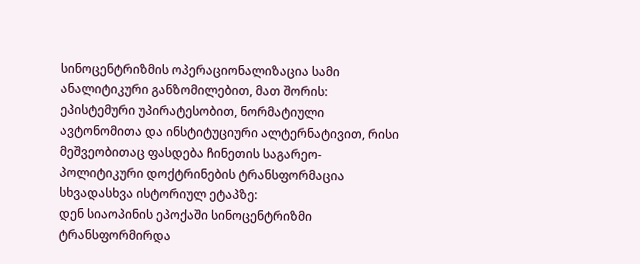სინოცენტრიზმის ოპერაციონალიზაცია სამი ანალიტიკური განზომილებით, მათ შორის: ეპისტემური უპირატესობით, ნორმატიული ავტონომითა და ინსტიტუციური ალტერნატივით, რისი მეშვეობითაც ფასდება ჩინეთის საგარეო-პოლიტიკური დოქტრინების ტრანსფორმაცია სხვადასხვა ისტორიულ ეტაპზე:
დენ სიაოპინის ეპოქაში სინოცენტრიზმი ტრანსფორმირდა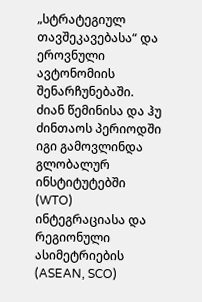„სტრატეგიულ თავშეკავებასა“ და ეროვნული ავტონომიის შენარჩუნებაში.
ძიან წემინისა და ჰუ ძინთაოს პერიოდში იგი გამოვლინდა გლობალურ ინსტიტუტებში (WTO) ინტეგრაციასა და რეგიონული ასიმეტრიების (ASEAN, SCO)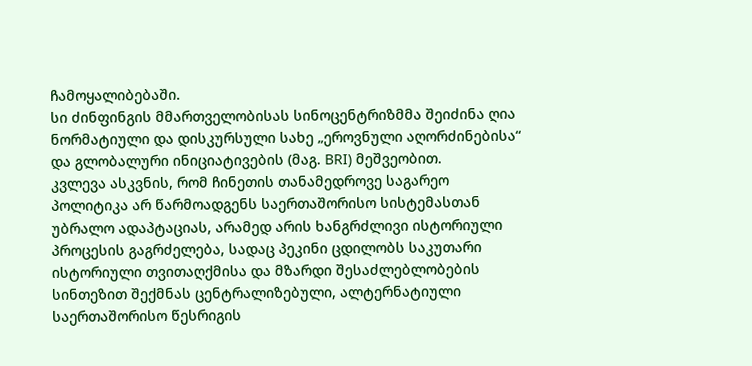ჩამოყალიბებაში.
სი ძინფინგის მმართველობისას სინოცენტრიზმმა შეიძინა ღია ნორმატიული და დისკურსული სახე „ეროვნული აღორძინებისა“ და გლობალური ინიციატივების (მაგ. BRI) მეშვეობით.
კვლევა ასკვნის, რომ ჩინეთის თანამედროვე საგარეო პოლიტიკა არ წარმოადგენს საერთაშორისო სისტემასთან უბრალო ადაპტაციას, არამედ არის ხანგრძლივი ისტორიული პროცესის გაგრძელება, სადაც პეკინი ცდილობს საკუთარი ისტორიული თვითაღქმისა და მზარდი შესაძლებლობების სინთეზით შექმნას ცენტრალიზებული, ალტერნატიული საერთაშორისო წესრიგის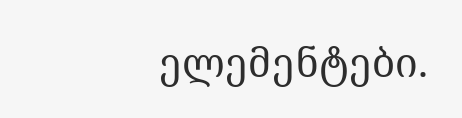ელემენტები.